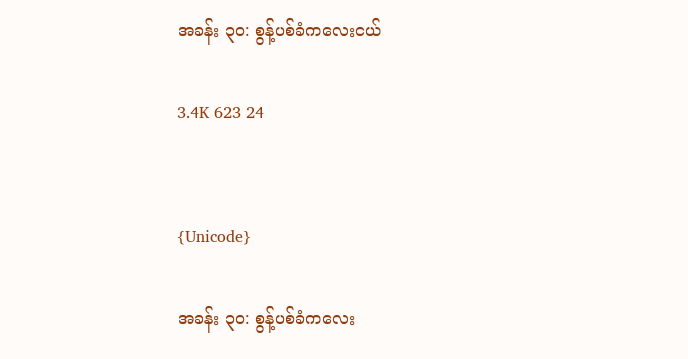အခန်း ၃၀: စွန့်ပစ်ခံကလေးငယ်

3.4K 623 24


{Unicode}

အခန်း ၃၀: စွန့်ပစ်ခံကလေး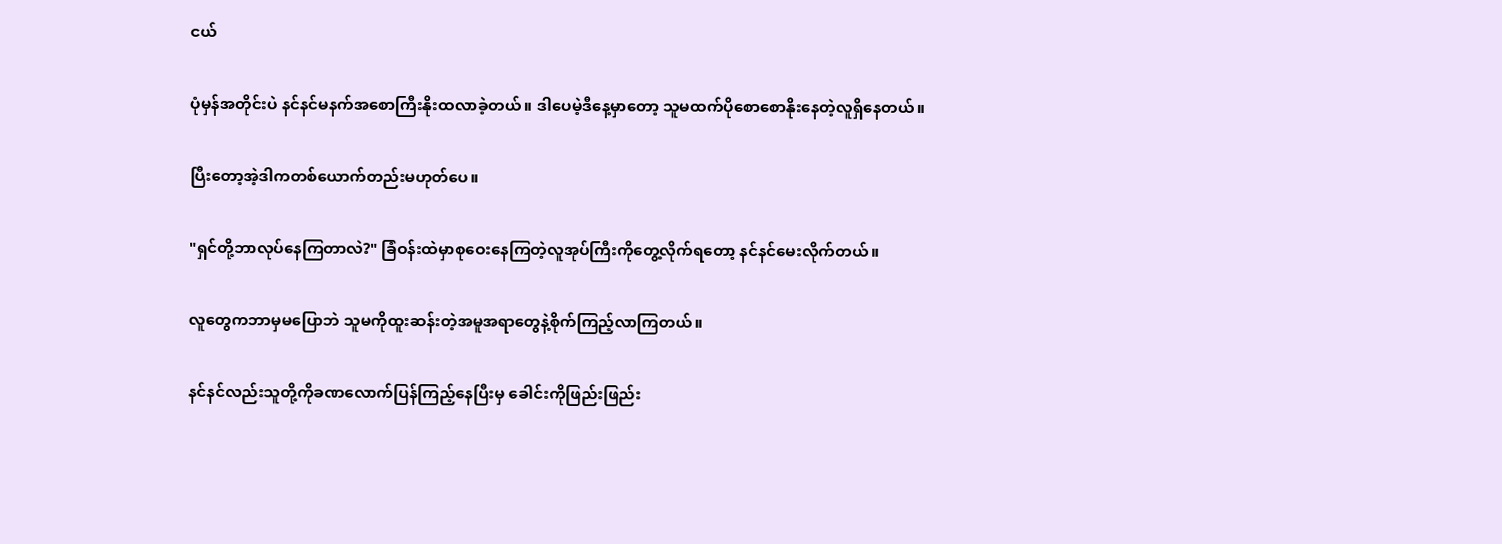ငယ်

ပုံမှန်အတိုင်းပဲ နင်နင်မနက်အစောကြီးနိုးထလာခဲ့တယ်။ ဒါပေမဲ့ဒီနေ့မှာတော့ သူမထက်ပိုစောစောနိုးနေတဲ့လူရှိနေတယ်။

ပြီးတော့အဲ့ဒါကတစ်ယောက်တည်းမဟုတ်ပေ။

"ရှင်တို့ဘာလုပ်နေကြတာလဲ?" ခြံဝန်းထဲမှာစုဝေးနေကြတဲ့လူအုပ်ကြီးကိုတွေ့လိုက်ရတော့ နင်နင်မေးလိုက်တယ်။

လူတွေကဘာမှမပြောဘဲ သူမကိုထူးဆန်းတဲ့အမူအရာတွေနဲ့စိုက်ကြည့်လာကြတယ်။

နင်နင်လည်းသူတို့ကိုခဏလောက်ပြန်ကြည့်နေပြီးမှ ခေါင်းကိုဖြည်းဖြည်း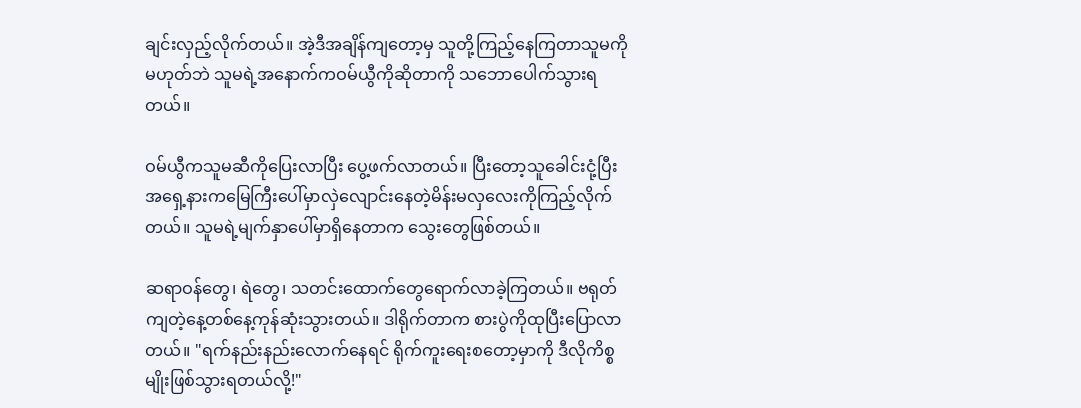ချင်းလှည့်လိုက်တယ်။ အဲ့ဒီအချိန်ကျတော့မှ သူတို့ကြည့်နေကြတာသူမကိုမဟုတ်ဘဲ သူမရဲ့အနောက်ကဝမ်ယွီကိုဆိုတာကို သဘောပေါက်သွားရတယ်။

ဝမ်ယွီကသူမဆီကိုပြေးလာပြီး ပွေ့ဖက်လာတယ်။ ပြီးတော့သူခေါင်းငုံ့ပြီး အ‌ရှေ့နားကမြေကြီးပေါ်မှာလှဲလျောင်းနေတဲ့မိန်းမလှလေးကိုကြည့်လိုက်တယ်။ သူမရဲ့မျက်နှာပေါ်မှာရှိနေတာက သွေးတွေဖြစ်တယ်။

ဆရာဝန်တွေ၊ ရဲတွေ၊ သတင်းထောက်တွေရောက်လာခဲ့ကြတယ်။ ဗရုတ်ကျတဲ့နေ့တစ်နေ့ကုန်ဆုံးသွားတယ်။ ဒါရိုက်တာက စားပွဲကိုထုပြီးပြောလာတယ်။ "ရက်နည်းနည်းလောက်နေရင် ရိုက်ကူးရေးစတော့မှာကို ဒီလိုကိစ္စမျိုးဖြစ်သွားရတယ်လို့!"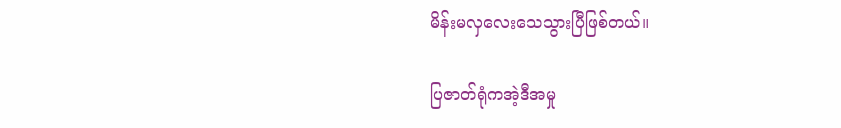မိန်းမလှလေးသေသွားပြီဖြစ်တယ်။

ပြဇာတ်ရုံကအဲ့ဒီအမှု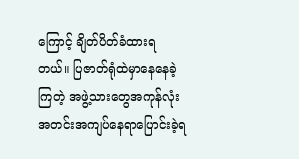ကြောင့် ချိတ်ပိတ်ခံထားရတယ်။ ပြဇာတ်ရုံထဲမှာနေနေခဲ့ကြတဲ့ အဖွဲ့သားတွေအကုန်လုံး အတင်းအကျပ်နေရာပြောင်းခဲ့ရ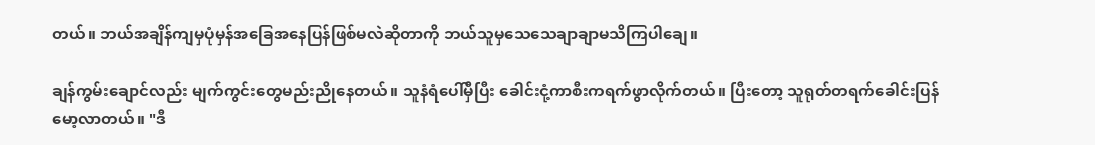တယ်။ ဘယ်အချိန်ကျမှပုံမှန်အခြေအနေပြန်ဖြစ်မလဲဆိုတာကို ဘယ်သူမှသေသေချာချာမသိကြပါချေ။

ချန်ကွမ်းချောင်လည်း မျက်ကွင်းတွေမည်းညိုနေတယ်။ သူနံရံပေါ်မှီပြီး ခေါင်းငုံ့ကာစီးကရက်ဖွာလိုက်တယ်။ ပြီးတော့ သူရုတ်တရက်ခေါင်းပြန်မော့လာတယ်။ "ဒီ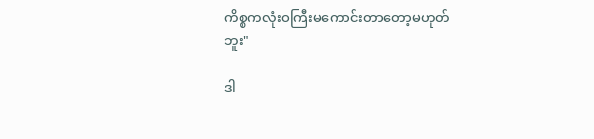ကိစ္စကလုံးဝကြီးမကောင်းတာတော့မဟုတ်ဘူး"

ဒါ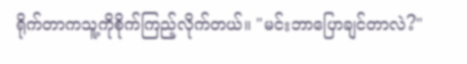ရိုက်တာကသူ့ကိုစိုက်ကြည့်လိုက်တယ်။ "မင်းဘာပြောချင်တာလဲ?"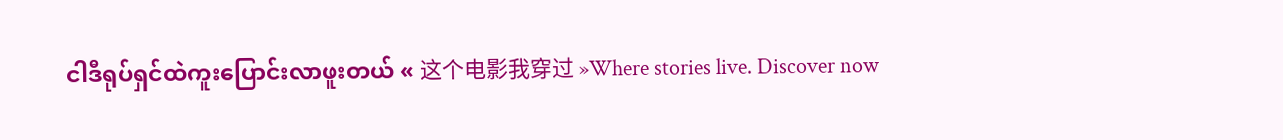ငါဒီရုပ်ရှင်ထဲကူးပြောင်းလာဖူးတယ် « 这个电影我穿过 »Where stories live. Discover now